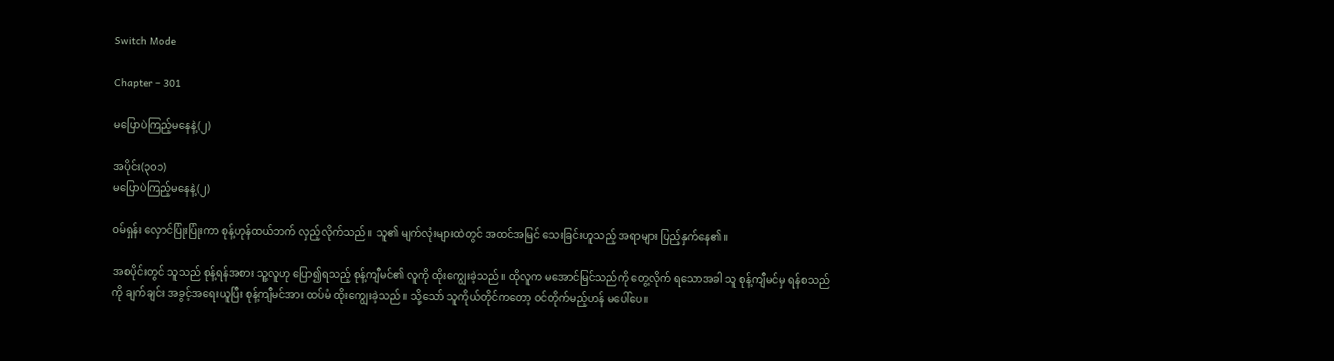Switch Mode

Chapter – 301

မပြောပဲကြည့်မနေနဲ့(၂)

အပိုင်း(၃၀၁)
မပြောပဲကြည့်မနေနဲ့(၂)

ဝမ်ရှန်း လှောင်ပြုံးပြုံးကာ စုန့်ဟုန်ထယ်ဘက် လှည့်လိုက်သည်။ သူ၏ မျက်လုံးများထဲတွင် အထင်အမြင် သေးခြင်းဟူသည့် အရာများ ပြည့်နှက်နေ၏။

အစပိုင်းတွင် သူသည် စုန့်ရန်အစား သူ့လူဟု ပြော၍ရသည့် စုန့်ကျီမင်၏ လူကို ထိုးကျွေးခဲ့သည်။ ထိုလူက မအောင်မြင်သည်ကို တွေ့လိုက် ရသောအခါ သူ စုန့်ကျီမင်မှ ရန်စသည်ကို ချက်ချင်း အခွင့်အရေးယူပြီး စုန့်ကျီမင်အား ထပ်မံ ထိုးကျွေးခဲ့သည်။ သို့သော် သူကိုယ်တိုင်ကတော့ ဝင်တိုက်မည့်ဟန် မပေါ်ပေ။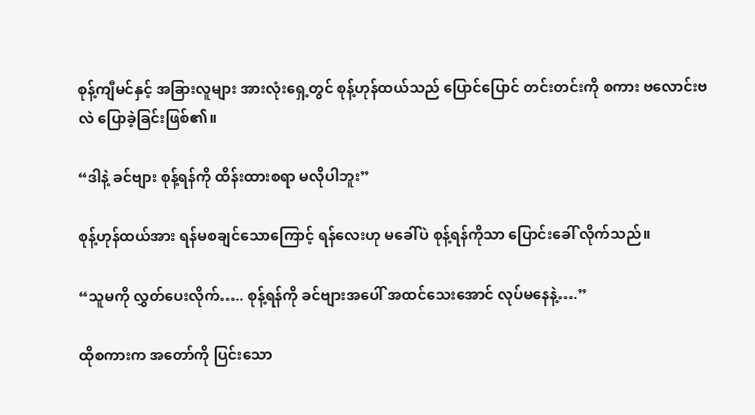စုန့်ကျီမင်နှင့် အခြားလူများ အားလုံးရှေ့တွင် စုန့်ဟုန်ထယ်သည် ပြောင်ပြောင် တင်းတင်းကို စကား ဗလောင်းဗလဲ ပြောခဲ့ခြင်းဖြစ်၏။

“ဒါနဲ့ ခင်ဗျား စုန့်ရန်ကို ထိန်းထားစရာ မလိုပါဘူး”

စုန့်ဟုန်ထယ်အား ရန်မစချင်သောကြောင့် ရန်လေးဟု မခေါ်ပဲ စုန့်ရန်ကိုသာ ပြောင်းခေါ် လိုက်သည်။

“သူမကို လွှတ်ပေးလိုက်….. စုန့်ရန်ကို ခင်ဗျားအပေါ် အထင်သေးအောင် လုပ်မနေနဲ့….”

ထိုစကားက အတော်ကို ပြင်းသော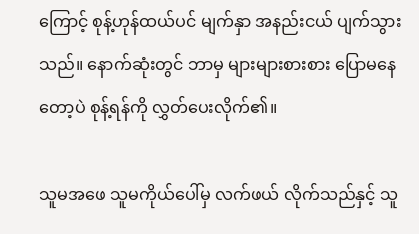ကြောင့် စုန့်ဟုန်ထယ်ပင် မျက်နှာ အနည်းငယ် ပျက်သွားသည်။ နောက်ဆုံးတွင် ဘာမှ များများစားစား ပြောမနေတော့ပဲ စုန့်ရန်ကို လွှတ်ပေးလိုက်၏။

သူမအဖေ သူမကိုယ်ပေါ်မှ လက်ဖယ် လိုက်သည်နှင့် သူ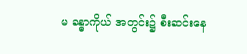မ ခန္ဓာကိုယ် အတွင်း၌ စီးဆင်းနေ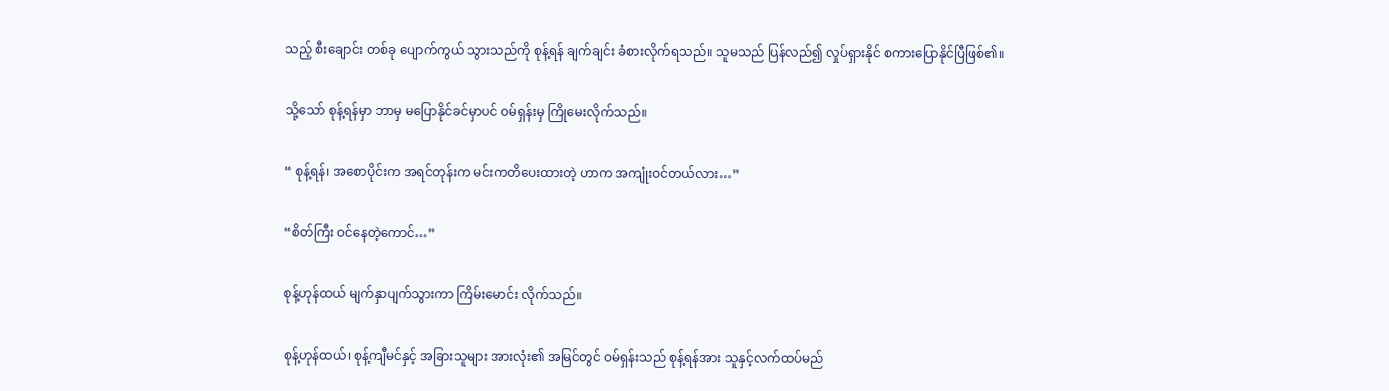သည့် စီးချောင်း တစ်ခု ပျောက်ကွယ် သွားသည်ကို စုန့်ရန် ချက်ချင်း ခံစားလိုက်ရသည်။ သူမသည် ပြန်လည်၍ လှုပ်ရှားနိုင် စကားပြောနိုင်ပြီဖြစ်၏။

သို့သော် စုန့်ရန်မှာ ဘာမှ မပြောနိုင်ခင်မှာပင် ဝမ်ရှန်းမှ ကြိုမေးလိုက်သည်။

“ စုန့်ရန်၊ အစောပိုင်းက အရင်တုန်းက မင်းကတိပေးထားတဲ့ ဟာက အကျုံးဝင်တယ်လား…”

“စိတ်ကြီး ဝင်နေတဲ့ကောင်…”

စုန့်ဟုန်ထယ် မျက်နှာပျက်သွားကာ ကြိမ်းမောင်း လိုက်သည်။

စုန့်ဟုန်ထယ်၊ စုန့်ကျီမင်နှင့် အခြားသူများ အားလုံး၏ အမြင်တွင် ဝမ်ရှန်းသည် စုန့်ရန်အား သူနှင့်လက်ထပ်မည်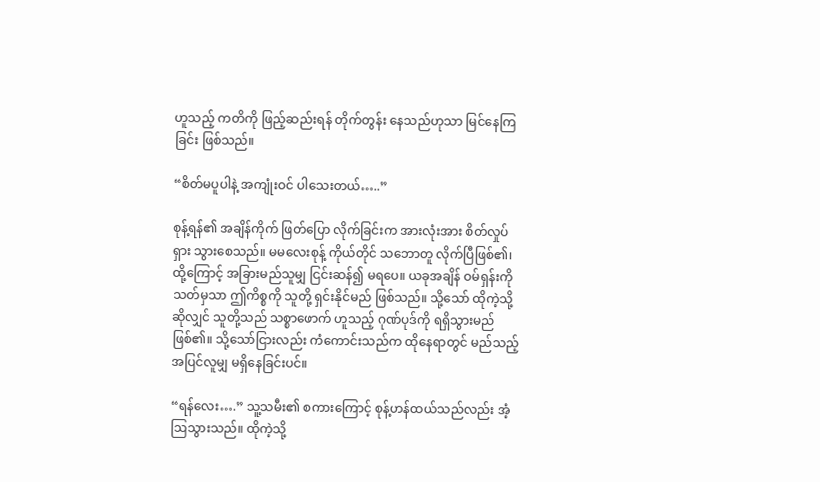ဟူသည့် ကတိကို ဖြည့်ဆည်းရန် တိုက်တွန်း နေသည်ဟုသာ မြင်နေကြခြင်း ဖြစ်သည်။

“စိတ်မပူပါနဲ့ အကျုံးဝင် ပါသေးတယ်…..”

စုန့်ရန်၏ အချိန်ကိုက် ဖြတ်ပြော လိုက်ခြင်းက အားလုံးအား စိတ်လှုပ်ရှား သွားစေသည်။ မမလေးစုန့် ကိုယ်တိုင် သဘောတူ လိုက်ပြီဖြစ်၏၊ ထို့ကြောင့် အခြားမည်သူမျှ ငြင်းဆန်၍ မရပေ။ ယခုအချိန် ဝမ်ရှန်းကို သတ်မှသာ ဤကိစ္စကို သူတို့ ရှင်းနိုင်မည် ဖြစ်သည်။ သို့သော် ထိုကဲ့သို့ ဆိုလျှင် သူတို့သည် သစ္စာဖောက် ဟူသည့် ဂုဏ်ပုဒ်ကို ရရှိသွားမည် ဖြစ်၏။ သို့သော်ငြားလည်း ကံကောင်းသည်က ထိုနေရာတွင် မည်သည့် အပြင်လူမျှ မရှိနေခြင်းပင်။

“ရန်လေး….” သူ့သမီး၏ စကားကြောင့် စုန့်ဟန်ထယ်သည်လည်း အံ့ဩသွားသည်။ ထိုကဲ့သို့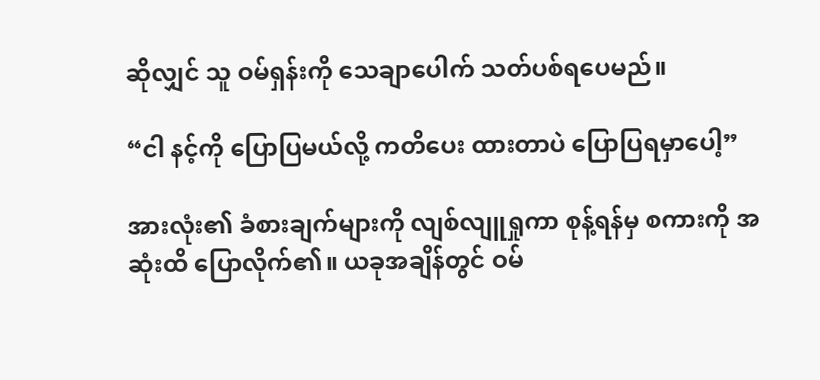ဆိုလျှင် သူ ဝမ်ရှန်းကို သေချာပေါက် သတ်ပစ်ရပေမည်။

“ငါ နင့်ကို ပြောပြမယ်လို့ ကတိပေး ထားတာပဲ ပြောပြရမှာပေါ့”

အားလုံး၏ ခံစားချက်များကို လျစ်လျူရှုကာ စုန့်ရန်မှ စကားကို အဆုံးထိ ပြောလိုက်၏။ ယခုအချိန်တွင် ဝမ်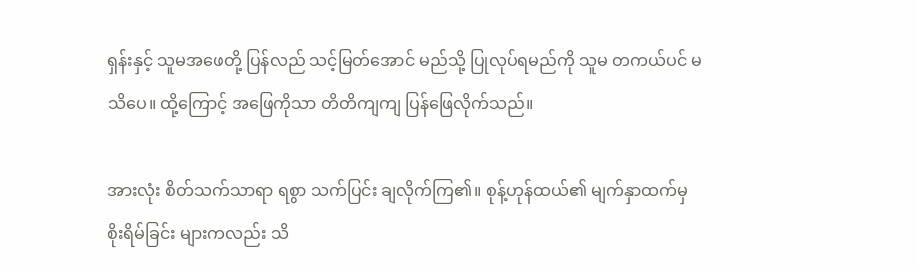ရှန်းနှင့် သူမအဖေတို့ ပြန်လည် သင့်မြတ်အောင် မည်သို့ ပြုလုပ်ရမည်ကို သူမ တကယ်ပင် မသိပေ။ ထို့ကြောင့် အဖြေကိုသာ တိတိကျကျ ပြန်ဖြေလိုက်သည်။

အားလုံး စိတ်သက်သာရာ ရစွာ သက်ပြင်း ချလိုက်ကြ၏။ စုန့်ဟုန်ထယ်၏ မျက်နှာထက်မှ စိုးရိမ်ခြင်း များကလည်း သိ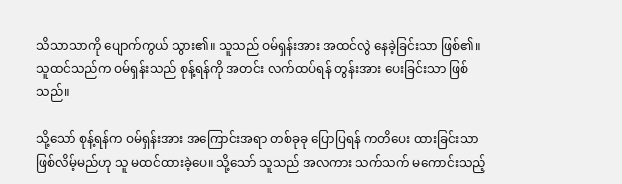သိသာသာကို ပျောက်ကွယ် သွား၏။ သူသည် ဝမ်ရှန်းအား အထင်လွဲ နေခဲ့ခြင်းသာ ဖြစ်၏။ သူထင်သည်က ဝမ်ရှန်းသည် စုန့်ရန်ကို အတင်း လက်ထပ်ရန် တွန်းအား ပေးခြင်းသာ ဖြစ်သည်။

သို့သော် စုန့်ရန်က ဝမ်ရှန်းအား အကြောင်းအရာ တစ်ခုခု ပြောပြရန် ကတိပေး ထားခြင်းသာ ဖြစ်လိမ့်မည်ဟု သူ မထင်ထားခဲ့ပေ။ သို့သော် သူသည် အလကား သက်သက် မကောင်းသည့်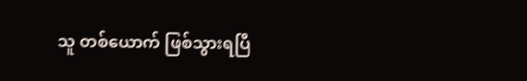သူ တစ်ယောက် ဖြစ်သွားရပြီ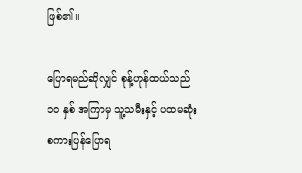ဖြစ်၏။

ပြောရမည်ဆိုလျှင် စုန့်ဟုန်ထယ်သည် ၁၀ နှစ် အကြာမှ သူ့သမီးနှင့် ပထမဆုံး စကားပြန်ပြောရ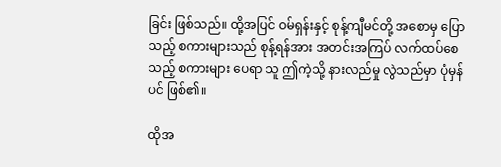ခြင်း ဖြစ်သည်။ ထို့အပြင် ဝမ်ရှန်းနှင့် စုန့်ကျီမင်တို့ အစောမှ ပြောသည့် စကားများသည် စုန့်ရန်အား အတင်းအကြပ် လက်ထပ်စေသည့် စကားများ ပေရာ သူ ဤကဲ့သို့ နားလည်မှု လွဲသည်မှာ ပုံမှန်ပင် ဖြစ်၏။

ထိုအ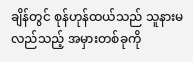ချိန်တွင် စုန်ဟုန်ထယ်သည် သူနားမလည်သည့် အမှားတစ်ခုကို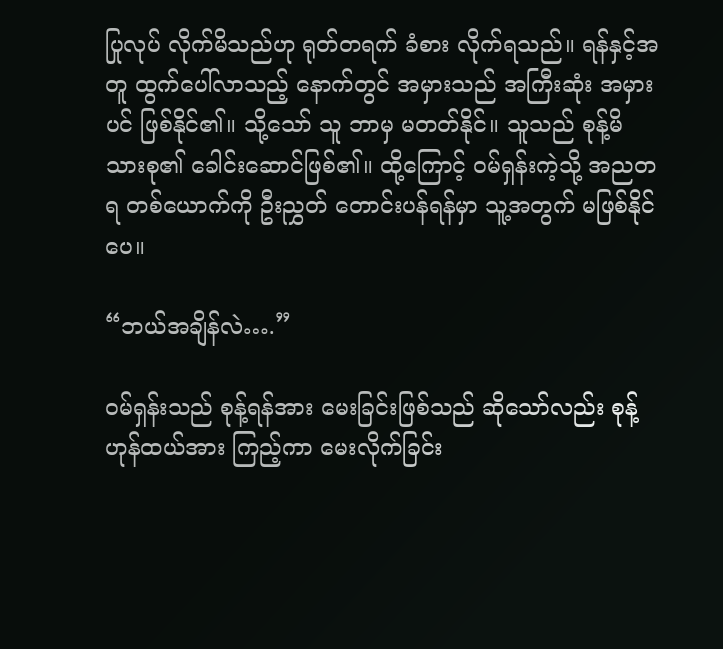ပြုလုပ် လိုက်မိသည်ဟု ရုတ်တရက် ခံစား လိုက်ရသည်။ ရန်နှင့်အတူ ထွက်ပေါ်လာသည့် နောက်တွင် အမှားသည် အကြီးဆုံး အမှားပင် ဖြစ်နိုင်၏။ သို့သော် သူ ဘာမှ မတတ်နိုင်။ သူသည် စုန့်မိသားစု၏ ခေါင်းဆောင်ဖြစ်၏။ ထို့ကြောင့် ဝမ်ရှန်းကဲ့သို့ အညတရ တစ်ယောက်ကို ဦးညွှတ် တောင်းပန်ရန်မှာ သူ့အတွက် မဖြစ်နိုင်ပေ။

“ဘယ်အချိန်လဲ….”

ဝမ်ရှန်းသည် စုန့်ရန်အား မေးခြင်းဖြစ်သည် ဆိုသော်လည်း စုန့်ဟုန်ထယ်အား ကြည့်ကာ မေးလိုက်ခြင်း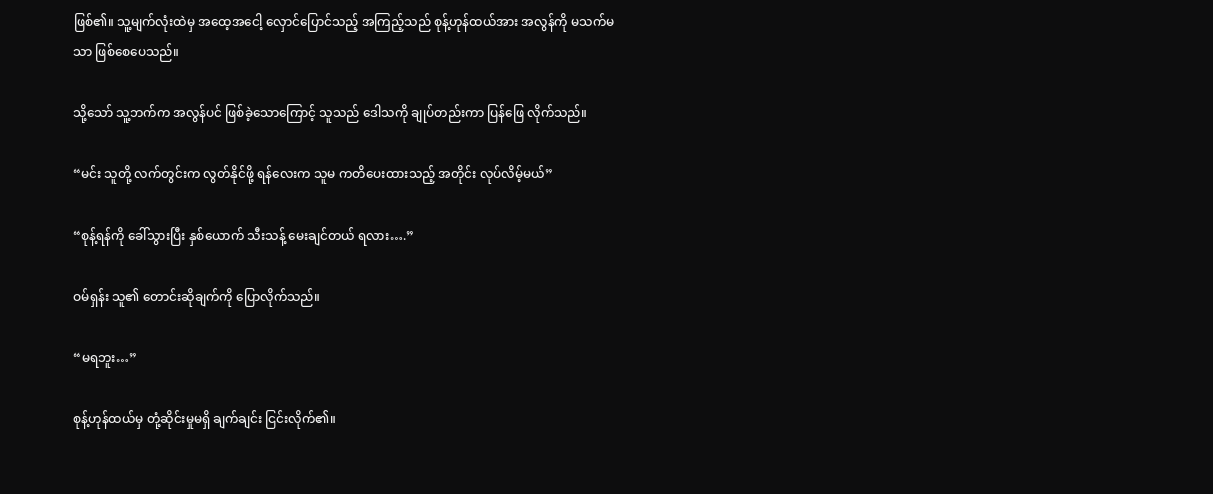ဖြစ်၏။ သူ့မျက်လုံးထဲမှ အထေ့အငေါ့ လှောင်ပြောင်သည့် အကြည့်သည် စုန့်ဟုန်ထယ်အား အလွန်ကို မသက်မသာ ဖြစ်စေပေသည်။

သို့သော် သူ့ဘက်က အလွန်ပင် ဖြစ်ခဲ့သောကြောင့် သူသည် ဒေါသကို ချုပ်တည်းကာ ပြန်ဖြေ လိုက်သည်။

“မင်း သူတို့ လက်တွင်းက လွတ်နိုင်ဖို့ ရန်လေးက သူမ ကတိပေးထားသည့် အတိုင်း လုပ်လိမ့်မယ်”

“စုန့်ရန်ကို ခေါ်သွားပြီး နှစ်ယောက် သီးသန့် မေးချင်တယ် ရလား….”

ဝမ်ရှန်း သူ၏ တောင်းဆိုချက်ကို ပြောလိုက်သည်။

“မရဘူး…”

စုန့်ဟုန်ထယ်မှ တုံ့ဆိုင်းမှုမရှိ ချက်ချင်း ငြင်းလိုက်၏။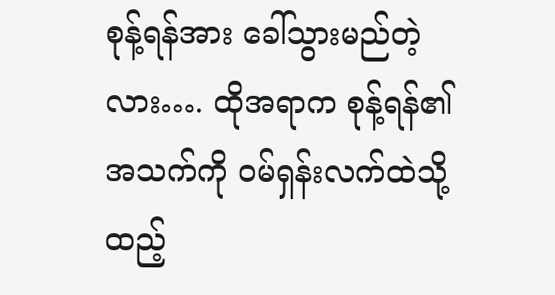စုန့်ရန်အား ခေါ်သွားမည်တဲ့လား…. ထိုအရာက စုန့်ရန်၏ အသက်ကို ဝမ်ရှန်းလက်ထဲသို့ ထည့်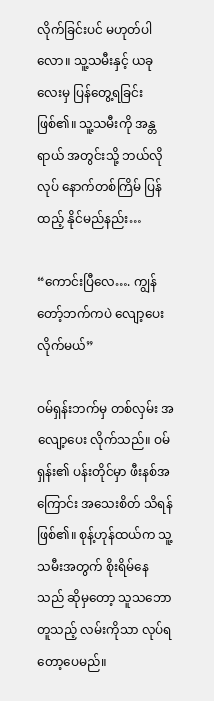လိုက်ခြင်းပင် မဟုတ်ပါလော။ သူ့သမီးနှင့် ယခုလေးမှ ပြန်တွေ့ရခြင်း ဖြစ်၏။ သူ့သမီးကို အန္တရာယ် အတွင်းသို့ ဘယ်လိုလုပ် နောက်တစ်ကြိမ် ပြန်ထည့် နိုင်မည်နည်း…

“ကောင်းပြီလေ…. ကျွန်တော့်ဘက်ကပဲ လျော့ပေးလိုက်မယ်”

ဝမ်ရှန်းဘက်မှ တစ်လှမ်း အလျော့ပေး လိုက်သည်။ ဝမ်ရှန်း၏ ပန်းတိုင်မှာ ဖီးနစ်အကြောင်း အသေးစိတ် သိရန်ဖြစ်၏။ စုန့်ဟုန်ထယ်က သူ့သမီးအတွက် စိုးရိမ်နေသည် ဆိုမှတော့ သူသဘောတူသည့် လမ်းကိုသာ လုပ်ရတော့ပေမည်။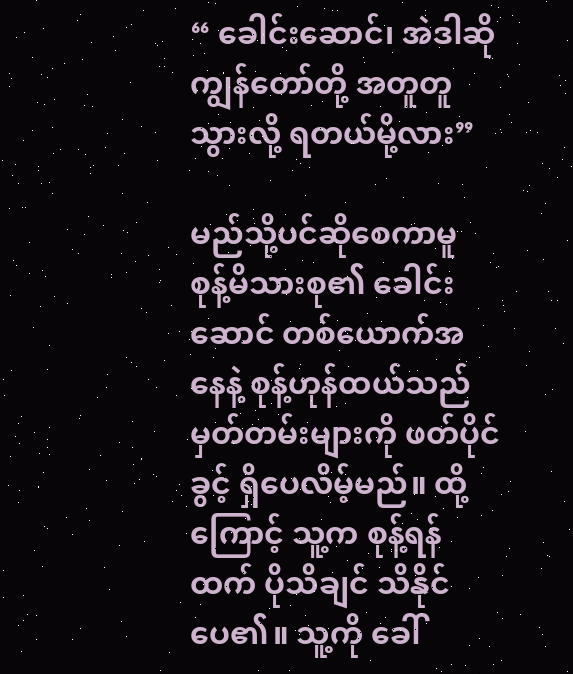“ ခေါင်းဆောင်၊ အဲဒါဆို ကျွန်တော်တို့ အတူတူ သွားလို့ ရတယ်မို့လား”

မည်သို့ပင်ဆိုစေကာမူ စုန့်မိသားစု၏ ခေါင်းဆောင် တစ်ယောက်အနေနဲ့ စုန့်ဟုန်ထယ်သည် မှတ်တမ်းများကို ဖတ်ပိုင်ခွင့် ရှိပေလိမ့်မည်။ ထို့ကြောင့် သူ့က စုန့်ရန်ထက် ပိုသိချင် သိနိုင်ပေ၏။ သူ့ကို ခေါ်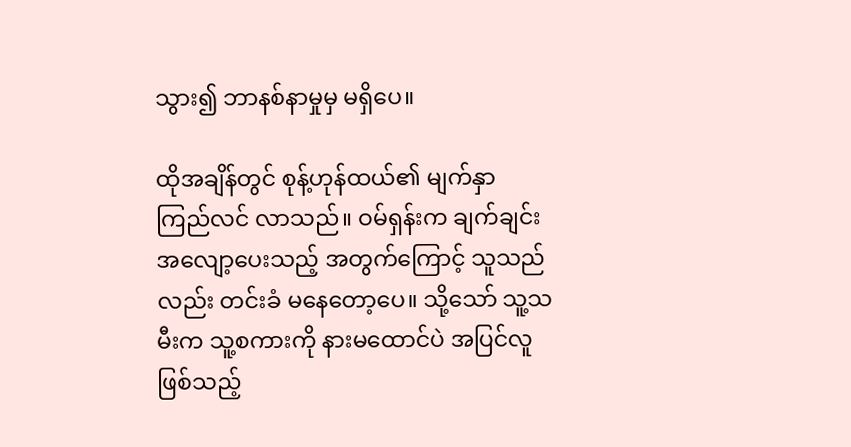သွား၍ ဘာနစ်နာမှုမှ မရှိပေ။

ထိုအချိန်တွင် စုန့်ဟုန်ထယ်၏ မျက်နှာ ကြည်လင် လာသည်။ ဝမ်ရှန်းက ချက်ချင်း အလျော့ပေးသည့် အတွက်ကြောင့် သူသည်လည်း တင်းခံ မနေတော့ပေ။ သို့သော် သူ့သမီးက သူ့စကားကို နားမထောင်ပဲ အပြင်လူဖြစ်သည့်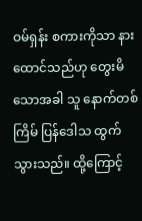ဝမ်ရှန်း စကားကိုသာ နားထောင်သည်ဟု တွေးမိသောအခါ သူ နောက်တစ်ကြိမ် ပြန်ဒေါသ ထွက်သွားသည်။ ထို့ကြောင့်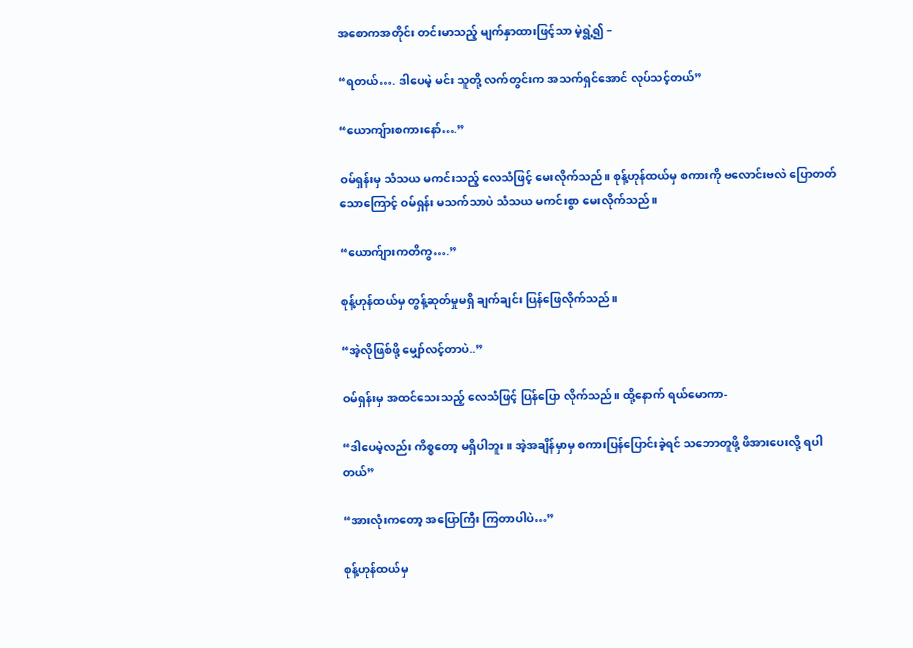အစောကအတိုင်း တင်းမာသည့် မျက်နှာထားဖြင့်သာ မဲ့ရွဲ့၍ –

“ရတယ်…. ဒါပေမဲ့ မင်း သူတို့ လက်တွင်းက အသက်ရှင်အောင် လုပ်သင့်တယ်”

“ယောကျ်ားစကားနော်….”

ဝမ်ရှန်းမှ သံသယ မကင်းသည့် လေသံဖြင့် မေးလိုက်သည်။ စုန့်ဟုန်ထယ်မှ စကားကို ဗလောင်းဗလဲ ပြောတတ်သောကြောင့် ဝမ်ရှန်း မသက်သာပဲ သံသယ မကင်းစွာ မေးလိုက်သည်။

“ယောက်ျားကတိကွ….”

စုန့်ဟုန်ထယ်မှ တွန့်ဆုတ်မှုမရှိ ချက်ချင်း ပြန်ဖြေလိုက်သည်။

“အဲ့လိုဖြစ်ဖို့ မျှော်လင့်တာပဲ..”

ဝမ်ရှန်းမှ အထင်သေးသည့် လေသံဖြင့် ပြန်ပြော လိုက်သည်။ ထို့နောက် ရယ်မောကာ-

“ဒါပေမဲ့လည်း ကိစ္စတော့ မရှိပါဘူး။ အဲ့အချိန်မှာမှ စကားပြန်ပြောင်းခဲ့ရင် သဘောတူဖို့ ဖိအားပေးလို့ ရပါတယ်”

“အားလုံးကတော့ အပြောကြီး ကြတာပါပဲ…”

စုန့်ဟုန်ထယ်မှ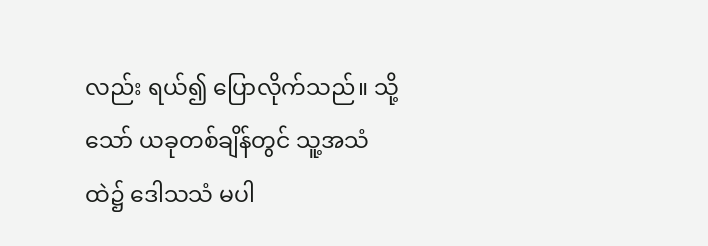လည်း ရယ်၍ ပြောလိုက်သည်။ သို့သော် ယခုတစ်ချိန်တွင် သူ့အသံထဲ၌ ဒေါသသံ မပါ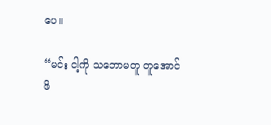ပေ။

“မင်း ငါ့ကို သဘောမတူ တူအောင် ဖိ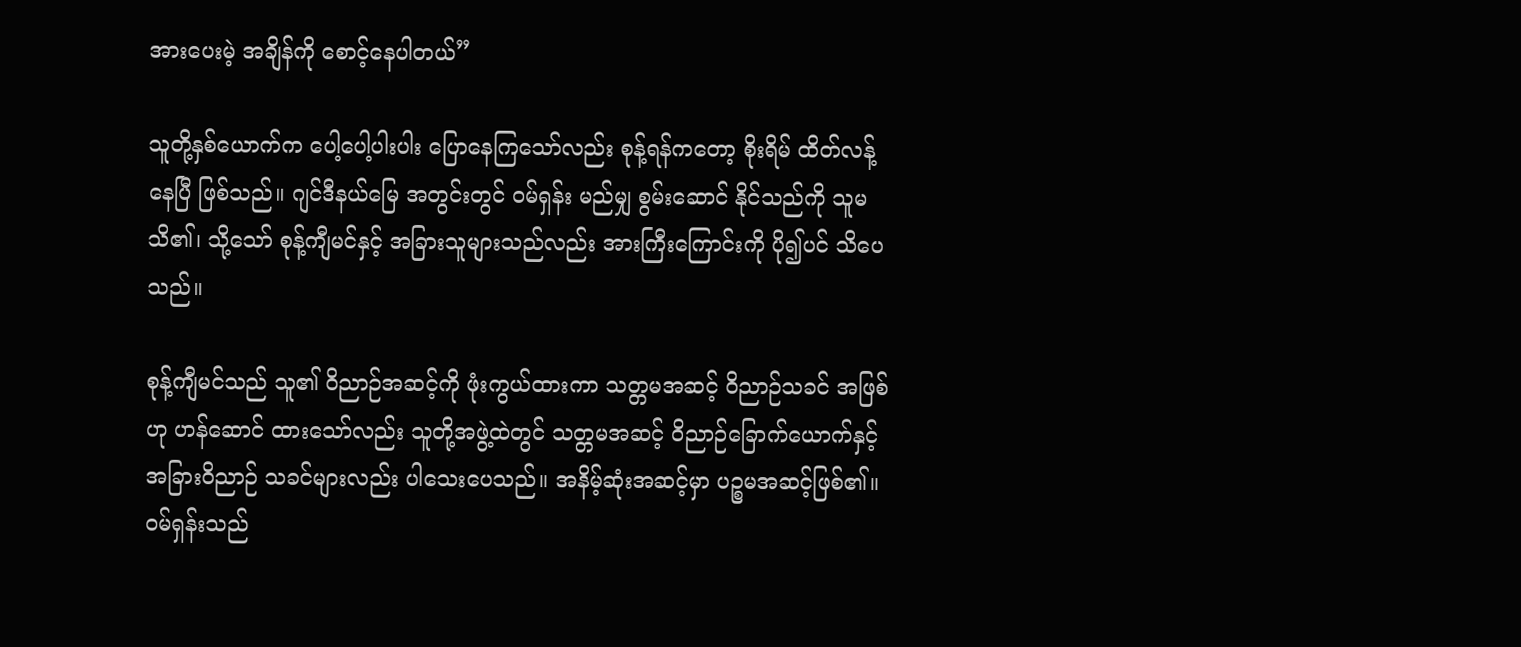အားပေးမဲ့ အချိန်ကို စောင့်နေပါတယ်”

သူတို့နှစ်ယောက်က ပေါ့ပေါ့ပါးပါး ပြောနေကြသော်လည်း စုန့်ရန်ကတော့ စိုးရိမ် ထိတ်လန့်နေပြီ ဖြစ်သည်။ ဂျင်ဒီနယ်မြေ အတွင်းတွင် ဝမ်ရှန်း မည်မျှ စွမ်းဆောင် နိုင်သည်ကို သူမ သိ၏၊ သို့သော် စုန့်ကျီမင်နှင့် အခြားသူများသည်လည်း အားကြီးကြောင်းကို ပို၍ပင် သိပေသည်။

စုန့်ကျီမင်သည် သူ၏ ဝိညာဉ်အဆင့်ကို ဖုံးကွယ်ထားကာ သတ္တမအဆင့် ဝိညာဉ်သခင် အဖြစ်ဟု ဟန်ဆောင် ထားသော်လည်း သူတို့အဖွဲ့ထဲတွင် သတ္တမအဆင့် ဝိညာဉ်ခြောက်ယောက်နှင့် အခြားဝိညာဉ် သခင်များလည်း ပါသေးပေသည်။ အနိမ့်ဆုံးအဆင့်မှာ ပဉ္စမအဆင့်ဖြစ်၏။ ဝမ်ရှန်းသည်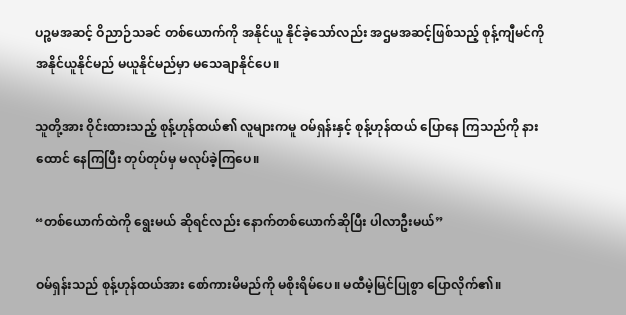ပဉ္စမအဆင့် ဝိညာဉ်သခင် တစ်ယောက်ကို အနိုင်ယူ နိုင်ခဲ့သော်လည်း အဌမအဆင့်ဖြစ်သည့် စုန့်ကျီမင်ကို အနိုင်ယူနိုင်မည် မယူနိုင်မည်မှာ မသေချာနိုင်ပေ။

သူတို့အား ဝိုင်းထားသည့် စုန့်ဟုန်ထယ်၏ လူများကမူ ဝမ်ရှန်းနှင့် စုန့်ဟုန်ထယ် ပြောနေ ကြသည်ကို နားထောင် နေကြပြီး တုပ်တုပ်မှ မလုပ်ခဲ့ကြပေ။

“တစ်ယောက်ထဲကို ရွေးမယ် ဆိုရင်လည်း နောက်တစ်ယောက်ဆိုပြီး ပါလာဦးမယ်”

ဝမ်ရှန်းသည် စုန့်ဟုန်ထယ်အား စော်ကားမိမည်ကို မစိုးရိမ်ပေ။ မထီမဲ့မြင်ပြုစွာ ပြောလိုက်၏။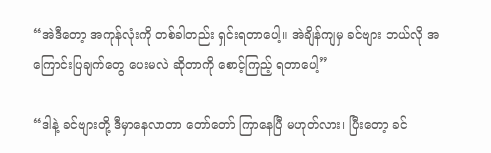“အဲဒီတော့ အကုန်လုံးကို တစ်ခါတည်း ရှင်းရတာပေါ့။ အဲချိန်ကျမှ ခင်ဗျား ဘယ်လို အကြောင်းပြချက်တွေ ပေးမလဲ ဆိုတာကို စောင့်ကြည့် ရတာပေါ့”

“ဒါနဲ့ ခင်ဗျားတို့ ဒီမှာနေလာတာ တော်တော် ကြာနေပြီ မဟုတ်လား၊ ပြီးတော့ ခင်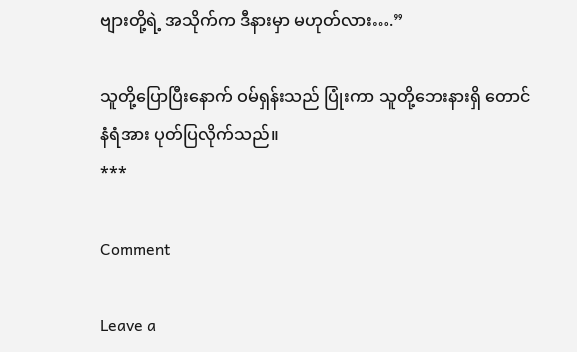ဗျားတို့ရဲ့ အသိုက်က ဒီနားမှာ မဟုတ်လား….”

သူတို့ပြောပြီးနောက် ဝမ်ရှန်းသည် ပြုံးကာ သူတို့ဘေးနားရှိ တောင်နံရံအား ပုတ်ပြလိုက်သည်။
***

Comment

Leave a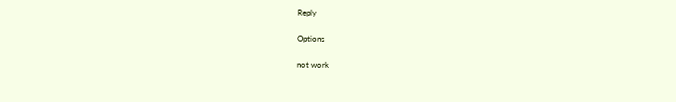Reply

Options

not work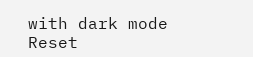with dark mode
Reset